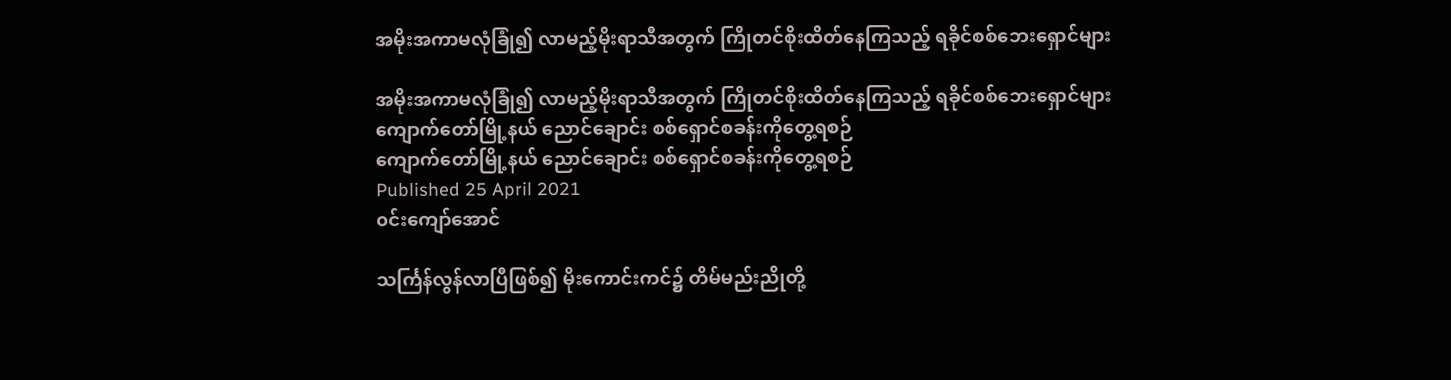အမိုးအကာမလုံခြုံ၍ လာမည့်မိုးရာသီအတွက် ကြိုတင်စိုးထိတ်နေကြသည့် ရခိုင်စစ်ဘေးရှောင်များ

အမိုးအကာမလုံခြုံ၍ လာမည့်မိုးရာသီအတွက် ကြိုတင်စိုးထိတ်နေကြသည့် ရခိုင်စစ်ဘေးရှောင်များ
ကျောက်တော်မြို့နယ် ညောင်ချောင်း စစ်ရှောင်စခန်းကိုတွေ့ရစဉ်
ကျောက်တော်မြို့နယ် ညောင်ချောင်း စစ်ရှောင်စခန်းကိုတွေ့ရစဉ်
Published 25 April 2021
၀င်းကျော်အောင်

သင်္ကြန်လွန်လာပြီဖြစ်၍ မိုးကောင်းကင်၌ တိမ်မည်းညိုတို့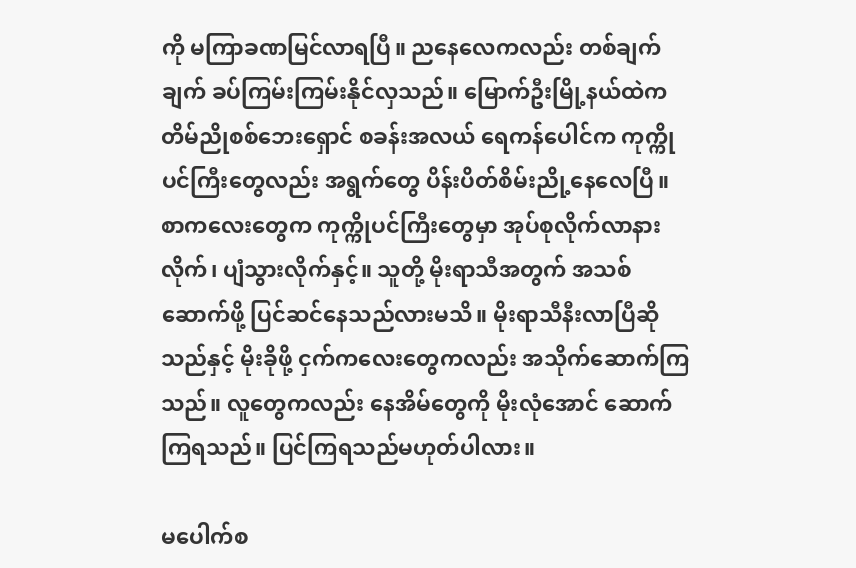ကို မကြာခဏမြင်လာရပြီ။ ညနေလေကလည်း တစ်ချက်ချက် ခပ်ကြမ်းကြမ်းနိုင်လှသည်။ မြောက်ဦးမြို့နယ်ထဲက တိမ်ညိုစစ်ဘေးရှောင် စခန်းအလယ် ရေကန်ပေါင်က ကုက္ကိုပင်ကြီးတွေလည်း အရွက်တွေ ပိန်းပိတ်စိမ်းညို့နေလေပြီ။ စာကလေးတွေက ကုက္ကိုပင်ကြီးတွေမှာ အုပ်စုလိုက်လာနားလိုက်၊ ပျံသွားလိုက်နှင့်။ သူတို့ မိုးရာသီအတွက် အသစ်ဆောက်ဖို့ ပြင်ဆင်နေသည်လားမသိ။ မိုးရာသီနီးလာပြီဆိုသည်နှင့် မိုးခိုဖို့ ငှက်ကလေးတွေကလည်း အသိုက်ဆောက်ကြသည်။ လူတွေကလည်း နေအိမ်တွေကို မိုးလုံအောင် ဆောက်ကြရသည်။ ပြင်ကြရသည်မဟုတ်ပါလား။

မပေါက်စ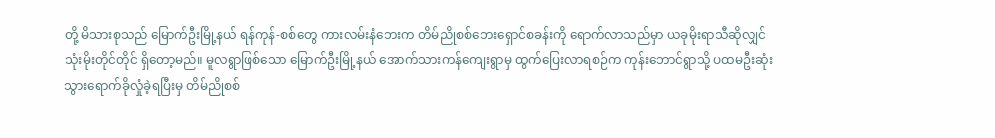တို့ မိသားစုသည် မြောက်ဦးမြို့နယ် ရန်ကုန်-စစ်တွေ ကားလမ်းနံဘေးက တိမ်ညိုစစ်ဘေးရှောင်စခန်းကို ရောက်လာသည်မှာ ယခုမိုးရာသီဆိုလျှင် သုံးမိုးတိုင်တိုင် ရှိတော့မည်။ မူလရွာဖြစ်သော မြောက်ဦးမြို့နယ် အောက်သားကန်ကျေးရွာမှ ထွက်ပြေးလာရစဉ်က ကုန်းဘောင်ရွာသို့ ပထမဦးဆုံး သွားရောက်ခိုလှုံခဲ့ရပြီးမှ တိမ်ညိုစစ်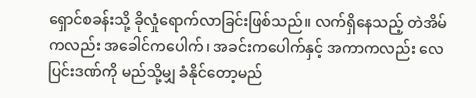ရှောင်စခန်းသို့ ခိုလှုံရောက်လာခြင်းဖြစ်သည်။ လက်ရှိနေသည့် တဲအိမ်ကလည်း အခေါင်ကပေါက်၊ အခင်းကပေါက်နှင့် အကာကလည်း လေပြင်းဒဏ်ကို မည်သို့မျှ ခံနိုင်တော့မည်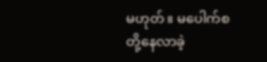မဟုတ်။ မပေါက်စတို့နေလာခဲ့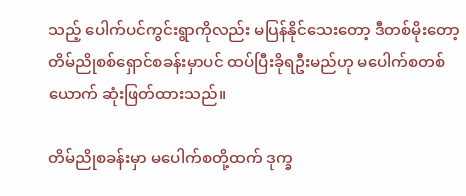သည့် ပေါက်ပင်ကွင်းရွာကိုလည်း မပြန်နိုင်သေးတော့ ဒီတစ်မိုးတော့ တိမ်ညိုစစ်ရှောင်စခန်းမှာပင် ထပ်ပြီးခိုရဦးမည်ဟု မပေါက်စတစ်ယောက် ဆုံးဖြတ်ထားသည်။

တိမ်ညိုစခန်းမှာ မပေါက်စတို့ထက် ဒုက္ခ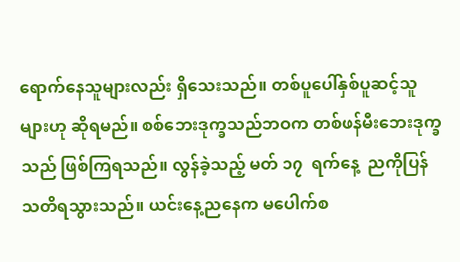ရောက်နေသူများလည်း ရှိသေးသည်။ တစ်ပူပေါ်နှစ်ပူဆင့်သူများဟု ဆိုရမည်။ စစ်ဘေးဒုက္ခသည်ဘဝက တစ်ဖန်မီးဘေးဒုက္ခသည် ဖြစ်ကြရသည်။ လွန်ခဲ့သည့် မတ် ၁၇  ရက်နေ့  ညကိုပြန်သတိရသွားသည်။ ယင်းနေ့ညနေက မပေါက်စ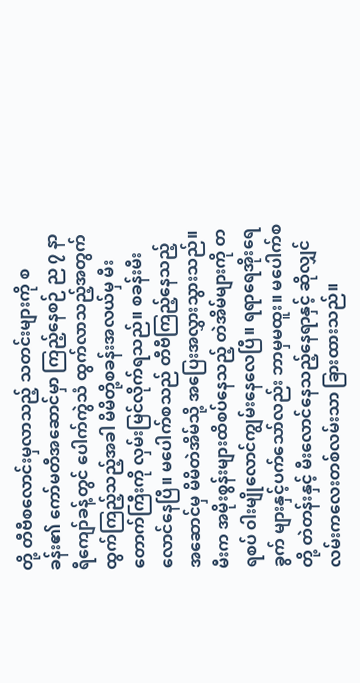တို့ တီဗီစလောင်းမှလာသည့် သတင်းများကို စခန်း၏ ကော်မတီအဆောင်မှာ ကြည့်နေစဉ် ည ၇ နာရီကျော်ခန့်တွင် ပေါက်ကွဲသံ ထွက်လာသည့်အတွက် ထွက်ကြည့်သည့်အခါ မိမိတို့စခန်းအလယ်မှ မီးတောက်ကြီးကို လှမ်းမြင်လိုက်ရသည်။ စခန်းမီးလောင်နေပြီ။ မပေါက်စသည် တီဗီကြည့်နေသည့် အဆောင်မှ မိမိတဲအိမ်သို့ အပြေးအလွှားသွားသည်။ မီးက အမိုးစွန်းများထိစပ်နေသည့် တဲအိမ်များကို တရစပ် ၀ါးမျိုလောင်ကျွမ်းနေလေပြီ။ ရရာရေအိုးရေခွက် များနှင့်ပက်သော်လည်း ဘာမှမထူး။ မပေါက်စတို့ တဲတန်းနှင့် မီးလောင်နေသည့်နေရာနှင့် ဆိုလျှင် လမ်းကလေးတစ်လမ်းသာ ခြားထားသည်။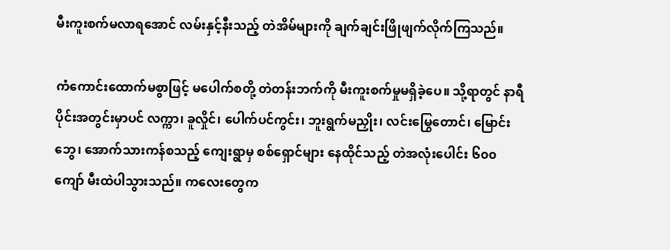မီးကူးစက်မလာရအောင် လမ်းနှင့်နီးသည့် တဲအိမ်များကို ချက်ချင်းဖြိုဖျက်လိုက်ကြသည်။

ကံကောင်းထောက်မစွာဖြင့် မပေါက်စတို့ တဲတန်းဘက်ကို မီးကူးစက်မှုမရှိခဲ့ပေ။ သို့ရာတွင် နာရီပိုင်းအတွင်းမှာပင် လက္ကာ၊ ခူလှိုင်၊ ပေါက်ပင်ကွင်း၊ ဘူးရွက်မညှိုး၊ လင်းမြွေတောင်၊ မြောင်းဘွေ၊ အောက်သားကန်စသည့် ကျေးရွာမှ စစ်ရှောင်များ နေထိုင်သည့် တဲအလုံးပေါင်း ၆၀၀ ကျော် မီးထဲပါသွားသည်။ ကလေးတွေက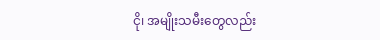ငို၊ အမျိုးသမီးတွေလည်း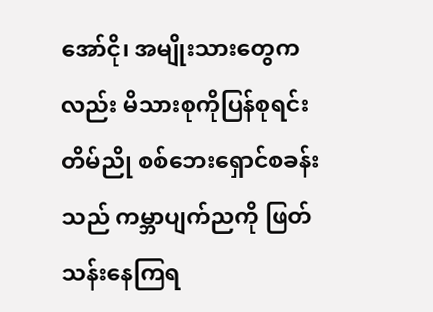အော်ငို၊ အမျိုးသားတွေကလည်း မိသားစုကိုပြန်စုရင်း တိမ်ညို စစ်ဘေးရှောင်စခန်းသည် ကမ္ဘာပျက်ညကို ဖြတ်သန်းနေကြရ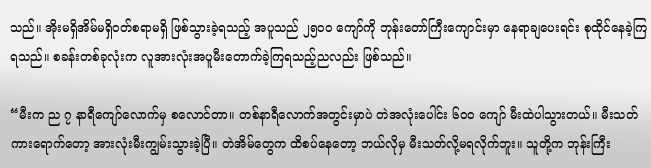သည်။ အိုးမရှိအိမ်မရှိဝတ်စရာမရှိ ဖြစ်သွားခဲ့ရသည့် အပူသည် ၂၅၀၀ ကျော်ကို ဘုန်းတော်ကြီးကျောင်းမှာ နေရာချပေးရင်း စုထိုင်နေခဲ့ကြရသည်။ စခန်းတစ်ခုလုံးက လူအားလုံးအပူမီးတောက်ခဲ့ကြရသည့်ညလည်း ဖြစ်သည်။

“မီးက ည ၇ နာရီကျော်လောက်မှ စလောင်တာ။ တစ်နာရီလောက်အတွင်းမှာပဲ တဲအလုံးပေါင်း ၆၀၀ ကျော် မီးထဲပါသွားတယ်။ မီးသတ်ကားရောက်တော့ အားလုံးမီးကျွမ်းသွားခဲ့ပြီ။ တဲအိမ်တွေက ထိစပ်နေတော့ ဘယ်လိုမှ မီးသတ်လို့မရလိုက်ဘူး။ သူတို့က ဘုန်းကြီး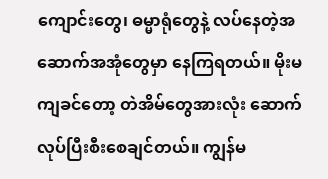ကျောင်းတွေ၊ ဓမ္မာရုံတွေနဲ့ လပ်နေတဲ့အဆောက်အအုံတွေမှာ နေကြရတယ်။ မိုးမကျခင်တော့ တဲအိမ်တွေအားလုံး ဆောက်လုပ်ပြီးစီးစေချင်တယ်။ ကျွန်မ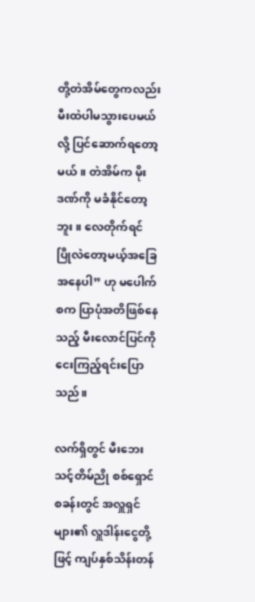တို့တဲအိမ်တွေကလည်း မီးထဲပါမသွားပေမယ်လို့ ပြင်ဆောက်ရတော့ မယ်။ တဲအိမ်က မိုးဒဏ်ကို မခံနိုင်တော့ဘူး။ လေတိုက်ရင် ပြိုလဲတော့မယ့်အခြေအနေပါ” ဟု မပေါက်စက ပြာပုံအတိဖြစ်နေသည့် မီးလောင်ပြင်ကို ငေးကြည့်ရင်းပြောသည်။

လက်ရှိတွင် မီးဘေးသင့်တိမ်ညို စစ်ရှောင်စခန်းတွင် အလှူရှင်များ၏ လှူဒါန်းငွေတို့ဖြင့် ကျပ်နှစ်သိန်းတန်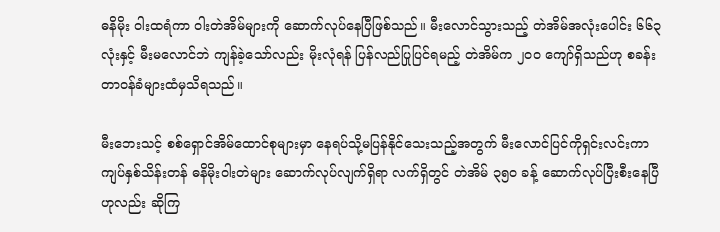ဓနိမိုး ၀ါးထရံကာ ၀ါးတဲအိမ်များကို ဆောက်လုပ်နေပြီဖြစ်သည်။ မီးလောင်သွားသည့် တဲအိမ်အလုံးပေါင်း ၆၆၃ လုံးနှင့် မီးမလောင်ဘဲ ကျန်ခဲ့သော်လည်း မိုးလုံရန် ပြန်လည်ပြုပြင်ရမည့် တဲအိမ်က ၂၀၀ ကျော်ရှိသည်ဟု စခန်းတာဝန်ခံများထံမှသိရသည်။

မီးဘေးသင့် စစ်ရှောင်အိမ်ထောင်စုများမှာ နေရပ်သို့မပြန်နိုင်သေးသည့်အတွက် မီးလောင်ပြင်ကိုရှင်းလင်းကာ ကျပ်နှစ်သိန်းတန် ဓနိမိုးဝါးတဲများ ဆောက်လုပ်လျက်ရှိရာ လက်ရှိတွင် တဲအိမ် ၃၅၀ ခန့် ဆောက်လုပ်ပြီးစီးနေပြီဟုလည်း ဆိုကြ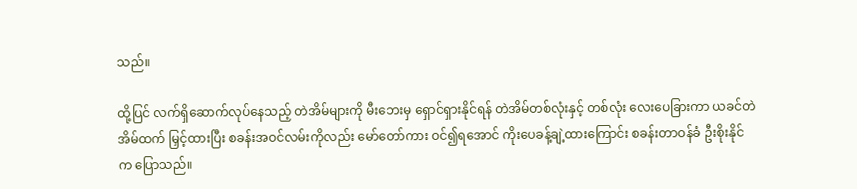သည်။

ထို့ပြင် လက်ရှိဆောက်လုပ်နေသည့် တဲအိမ်များကို မီးဘေးမှ ရှောင်ရှားနိုင်ရန် တဲအိမ်တစ်လုံးနှင့် တစ်လုံး လေးပေခြားကာ ယခင်တဲအိမ်ထက် မြှင့်ထားပြီး စခန်းအဝင်လမ်းကိုလည်း မော်တော်ကား ဝင်၍ရအောင် ကိုးပေခန့်ချဲ့ထားကြောင်း စခန်းတာဝန်ခံ ဦးစိုးနိုင်က ပြောသည်။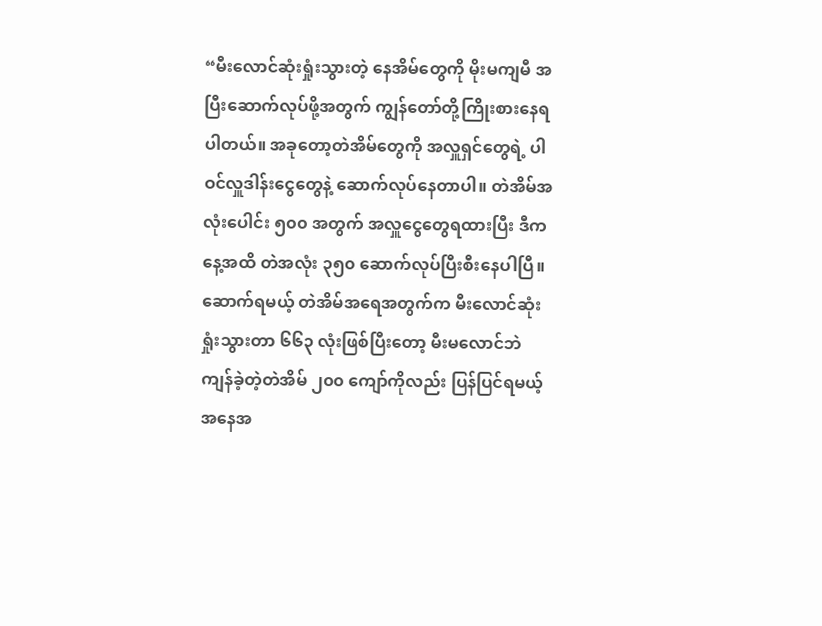“မီးလောင်ဆုံးရှုံးသွားတဲ့ နေအိမ်တွေကို မိုးမကျမီ အပြီးဆောက်လုပ်ဖို့အတွက် ကျွန်တော်တို့ကြိုးစားနေရပါတယ်။ အခုတော့တဲအိမ်တွေကို အလှူရှင်တွေရဲ့ ပါဝင်လှူဒါန်းငွေတွေနဲ့ ဆောက်လုပ်နေတာပါ။ တဲအိမ်အလုံးပေါင်း ၅၀၀ အတွက် အလှူငွေတွေရထားပြီး ဒီကနေ့အထိ တဲအလုံး ၃၅၀ ဆောက်လုပ်ပြီးစီးနေပါပြီ။ ဆောက်ရမယ့် တဲအိမ်အရေအတွက်က မီးလောင်ဆုံးရှုံးသွားတာ ၆၆၃ လုံးဖြစ်ပြီးတော့ မီးမလောင်ဘဲ ကျန်ခဲ့တဲ့တဲအိမ် ၂၀၀ ကျော်ကိုလည်း ပြန်ပြင်ရမယ့် အနေအ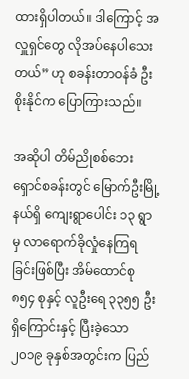ထားရှိပါတယ်။ ဒါကြောင့် အလှူရှင်တွေ လိုအပ်နေပါသေးတယ်” ဟု စခန်းတာဝန်ခံ ဦးစိုးနိုင်က ပြောကြားသည်။

အဆိုပါ တိမ်ညိုစစ်ဘေးရှောင်စခန်းတွင် မြောက်ဦးမြို့နယ်ရှိ ကျေးရွာပေါင်း ၁၃ ရွာမှ လာရောက်ခိုလှုံနေကြရခြင်းဖြစ်ပြီး အိမ်ထောင်စု ၈၅၄ စုနှင့် လူဦးရေ ၃၃၅၅ ဦးရှိကြောင်းနှင့် ပြီးခဲ့သော ၂၀၁၉ ခုနှစ်အတွင်းက ပြည်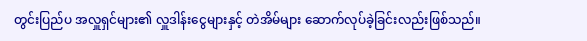တွင်းပြည်ပ အလှူရှင်များ၏ လှူဒါန်းငွေများနှင့် တဲအိမ်များ ဆောက်လုပ်ခဲ့ခြင်းလည်းဖြစ်သည်။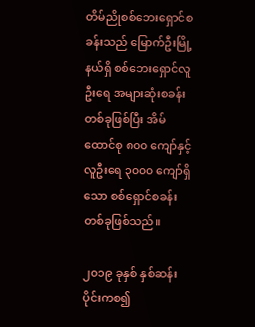တိမ်ညိုစစ်ဘေးရှောင်စခန်းသည် မြောက်ဦးမြို့နယ်ရှိ စစ်ဘေးရှောင်လူဦးရေ အများဆုံးစခန်းတစ်ခုဖြစ်ပြီး အိမ်ထောင်စု ၈၀၀ ကျော်နှင့် လူဦးရေ ၃၀၀၀ ကျော်ရှိသော စစ်ရှောင်စခန်းတစ်ခုဖြစ်သည်။

၂၀၁၉ ခုနှစ် နှစ်ဆန်းပိုင်းကစ၍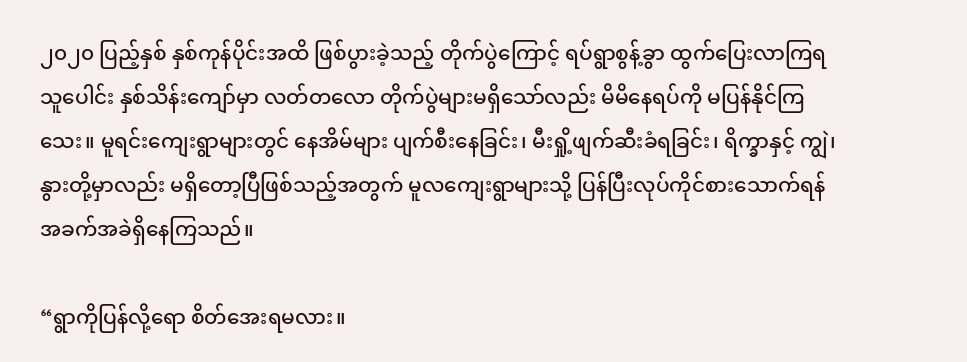၂၀၂၀ ပြည့်နှစ် နှစ်ကုန်ပိုင်းအထိ ဖြစ်ပွားခဲ့သည့် တိုက်ပွဲကြောင့် ရပ်ရွာစွန့်ခွာ ထွက်ပြေးလာကြရသူပေါင်း နှစ်သိန်းကျော်မှာ လတ်တလော တိုက်ပွဲများမရှိသော်လည်း မိမိနေရပ်ကို မပြန်နိုင်ကြသေး။ မူရင်းကျေးရွာများတွင် နေအိမ်များ ပျက်စီးနေခြင်း၊ မီးရှို့ဖျက်ဆီးခံရခြင်း၊ ရိက္ခာနှင့် ကျွဲ၊နွားတို့မှာလည်း မရှိတော့ပြီဖြစ်သည့်အတွက် မူလကျေးရွာများသို့ ပြန်ပြီးလုပ်ကိုင်စားသောက်ရန် အခက်အခဲရှိနေကြသည်။

“ရွာကိုပြန်လို့ရော စိတ်အေးရမလား။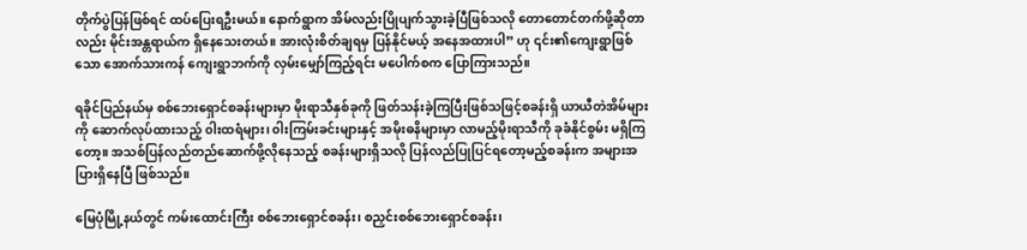တိုက်ပွဲပြန်ဖြစ်ရင် ထပ်ပြေးရဦးမယ်။ နောက်ရွာက အိမ်လည်းပြိုပျက်သွားခဲ့ပြီဖြစ်သလို တောတောင်တက်ဖို့ဆိုတာလည်း မိုင်းအန္တရာယ်က ရှိနေသေးတယ်။ အားလုံးစိတ်ချရမှ ပြန်နိုင်မယ့် အနေအထားပါ” ဟု ၎င်း၏ကျေးရွာဖြစ်သော အောက်သားကန် ကျေးရွာဘက်ကို လှမ်းမျှော်ကြည့်ရင်း မပေါက်စက ပြောကြားသည်။

ရခိုင်ပြည်နယ်မှ စစ်ဘေးရှောင်စခန်းများမှာ မိုးရာသီနှစ်ခုကို ဖြတ်သန်းခဲ့ကြပြီးဖြစ်သဖြင့်စခန်းရှိ ယာယီတဲအိမ်များကို ဆောက်လုပ်ထားသည့် ၀ါးထရံများ၊ ၀ါးကြမ်းခင်းများနှင့် အမိုးဓနိများမှာ လာမည့်မိုးရာသီကို ခုခံနိုင်စွမ်း မရှိကြတော့။ အသစ်ပြန်လည်တည်ဆောက်ဖို့လိုနေသည့် စခန်းများရှိသလို ပြန်လည်ပြုပြင်ရတော့မည့်စခန်းက အများအပြားရှိနေပြီ ဖြစ်သည်။

မြေပုံမြို့နယ်တွင် ကမ်းထောင်းကြီး စစ်ဘေးရှောင်စခန်း၊ စညှင်းစစ်ဘေးရှောင်စခန်း၊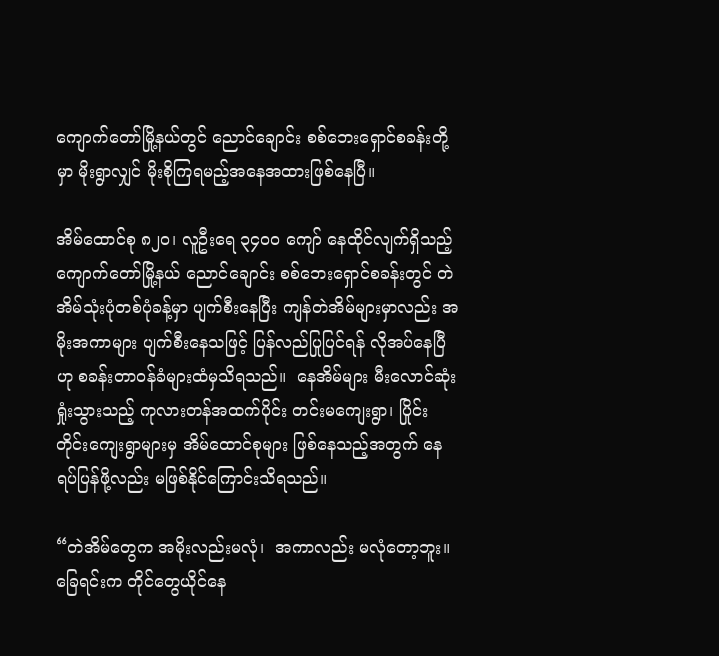ကျောက်တော်မြို့နယ်တွင် ညောင်ချောင်း စစ်ဘေးရှောင်စခန်းတို့မှာ မိုးရွာလျှင် မိုးစိုကြရမည့်အနေအထားဖြစ်နေပြီ။

အိမ်ထောင်စု ၈၂၀၊ လူဦးရေ ၃၄၀၀ ကျော် နေထိုင်လျက်ရှိသည့် ကျောက်တော်မြို့နယ် ညောင်ချောင်း စစ်ဘေးရှောင်စခန်းတွင် တဲအိမ်သုံးပုံတစ်ပုံခန့်မှာ ပျက်စီးနေပြီး ကျန်တဲအိမ်များမှာလည်း အမိုးအကာများ ပျက်စီးနေသဖြင့် ပြန်လည်ပြုပြင်ရန် လိုအပ်နေပြီဟု စခန်းတာဝန်ခံများထံမှသိရသည်။  နေအိမ်များ မီးလောင်ဆုံးရှုံးသွားသည့် ကုလားတန်အထက်ပိုင်း တင်းမကျေးရွာ၊ ပြိုင်းတိုင်းကျေးရွာများမှ အိမ်ထောင်စုများ ဖြစ်နေသည့်အတွက် နေရပ်ပြန်ဖို့လည်း မဖြစ်နိုင်ကြောင်းသိရသည်။

“တဲအိမ်တွေက အမိုးလည်းမလုံ၊  အကာလည်း မလုံတော့ဘူး။ ခြေရင်းက တိုင်တွေယိုင်နေ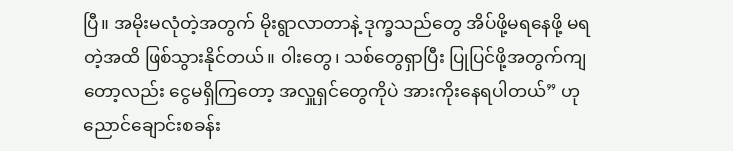ပြီ။ အမိုးမလုံတဲ့အတွက် မိုးရွာလာတာနဲ့ ဒုက္ခသည်တွေ အိပ်ဖို့မရနေဖို့ မရတဲ့အထိ ဖြစ်သွားနိုင်တယ်။ ၀ါးတွေ၊ သစ်တွေရှာပြီး ပြုပြင်ဖို့အတွက်ကျတော့လည်း ငွေမရှိကြတော့ အလှူရှင်တွေကိုပဲ အားကိုးနေရပါတယ်” ဟု ညောင်ချောင်းစခန်း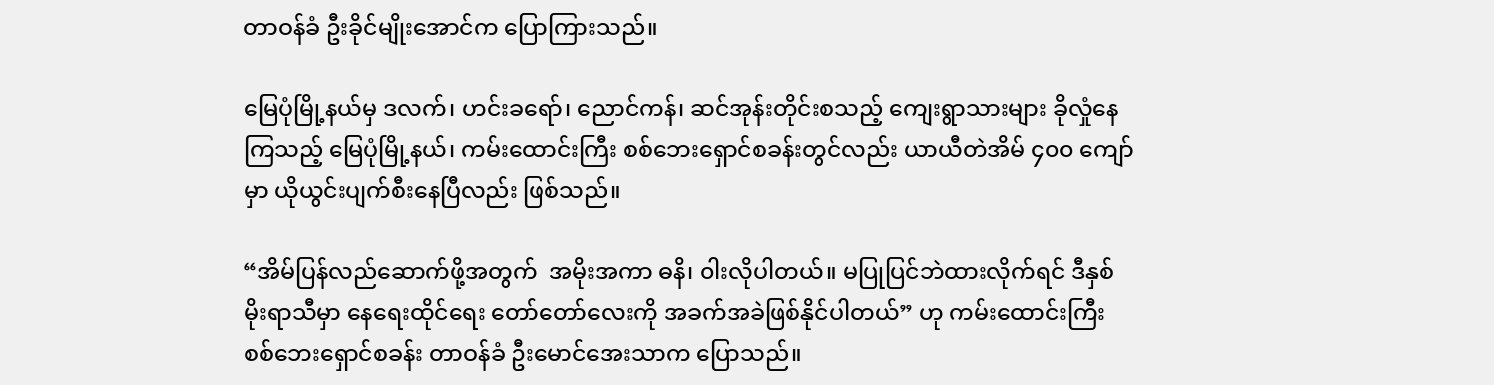တာဝန်ခံ ဦးခိုင်မျိုးအောင်က ပြောကြားသည်။

မြေပုံမြို့နယ်မှ ဒလက်၊ ဟင်းခရော်၊ ညောင်ကန်၊ ဆင်အုန်းတိုင်းစသည့် ကျေးရွာသားများ ခိုလှုံနေကြသည့် မြေပုံမြို့နယ်၊ ကမ်းထောင်းကြီး စစ်ဘေးရှောင်စခန်းတွင်လည်း ယာယီတဲအိမ် ၄၀၀ ကျော်မှာ ယိုယွင်းပျက်စီးနေပြီလည်း ဖြစ်သည်။

“အိမ်ပြန်လည်ဆောက်ဖို့အတွက်  အမိုးအကာ ဓနိ၊ ၀ါးလိုပါတယ်။ မပြုပြင်ဘဲထားလိုက်ရင် ဒီနှစ်မိုးရာသီမှာ နေရေးထိုင်ရေး တော်တော်လေးကို အခက်အခဲဖြစ်နိုင်ပါတယ်” ဟု ကမ်းထောင်းကြီး စစ်ဘေးရှောင်စခန်း တာဝန်ခံ ဦးမောင်အေးသာက ပြောသည်။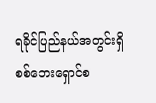ရခိုင်ပြည်နယ်အတွင်းရှိ စစ်ဘေးရှောင်စ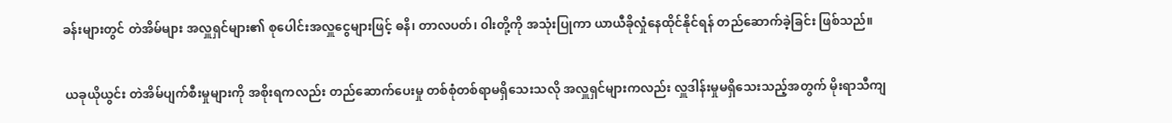ခန်းများတွင် တဲအိမ်များ အလှူရှင်များ၏ စုပေါင်းအလှူငွေများဖြင့် ဓနိ၊ တာလပတ်၊ ၀ါးတို့ကို အသုံးပြုကာ ယာယီခိုလှုံနေထိုင်နိုင်ရန် တည်ဆောက်ခဲ့ခြင်း ဖြစ်သည်။

 ယခုယိုယွင်း တဲအိမ်ပျက်စီးမှုများကို အစိုးရကလည်း တည်ဆောက်ပေးမှု တစ်စုံတစ်ရာမရှိသေးသလို အလှူရှင်များကလည်း လှူဒါန်းမှုမရှိသေးသည့်အတွက် မိုးရာသီကျ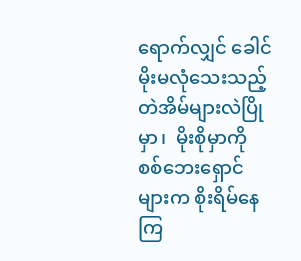ရောက်လျှင် ခေါင်မိုးမလုံသေးသည့် တဲအိမ်များလဲပြိုမှာ၊  မိုးစိုမှာကို စစ်ဘေးရှောင်များက စိုးရိမ်နေကြ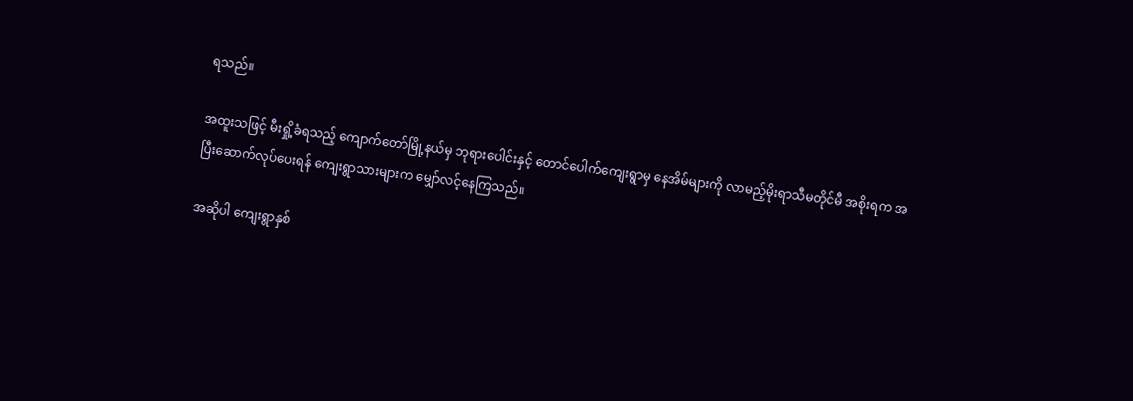ရသည်။

အထူးသဖြင့် မီးရှို့ခံရသည့် ကျောက်တော်မြို့နယ်မှ ဘုရားပေါင်းနှင့် တောင်ပေါက်ကျေးရွာမှ နေအိမ်များကို လာမည့်မိုးရာသီမတိုင်မီ အစိုးရက အပြီးဆောက်လုပ်ပေးရန် ကျေးရွာသားများက မျှော်လင့်နေကြသည်။

အဆိုပါ ကျေးရွာနှစ်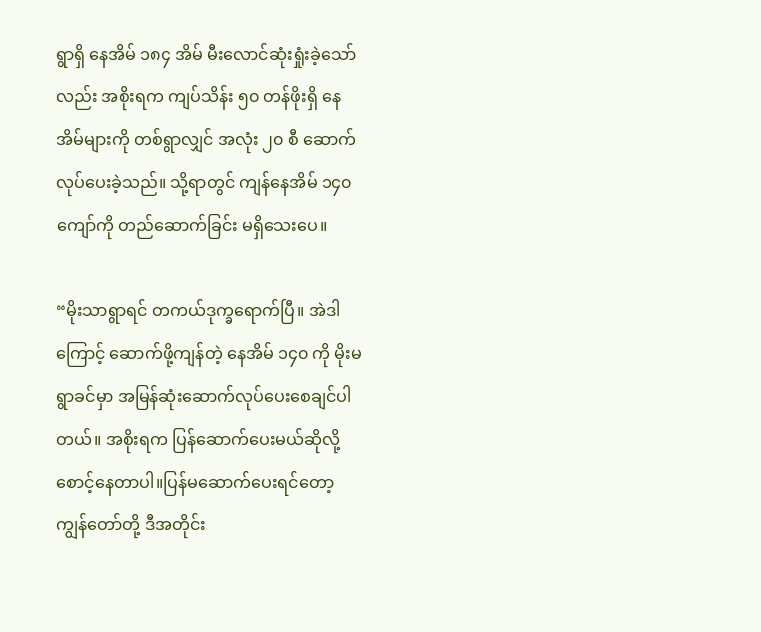ရွာရှိ နေအိမ် ၁၈၄ အိမ် မီးလောင်ဆုံးရှုံးခဲ့သော်လည်း အစိုးရက ကျပ်သိန်း ၅၀ တန်ဖိုးရှိ နေအိမ်များကို တစ်ရွာလျှင် အလုံး ၂၀ စီ ဆောက်လုပ်ပေးခဲ့သည်။ သို့ရာတွင် ကျန်နေအိမ် ၁၄၀ ကျော်ကို တည်ဆောက်ခြင်း မရှိသေးပေ။

“မိုးသာရွာရင် တကယ်ဒုက္ခရောက်ပြီ။ အဲဒါကြောင့် ဆောက်ဖို့ကျန်တဲ့ နေအိမ် ၁၄၀ ကို မိုးမရွာခင်မှာ အမြန်ဆုံးဆောက်လုပ်ပေးစေချင်ပါတယ်။ အစိုးရက ပြန်ဆောက်ပေးမယ်ဆိုလို့ စောင့်နေတာပါ။ပြန်မဆောက်ပေးရင်တော့ ကျွန်တော်တို့ ဒီအတိုင်း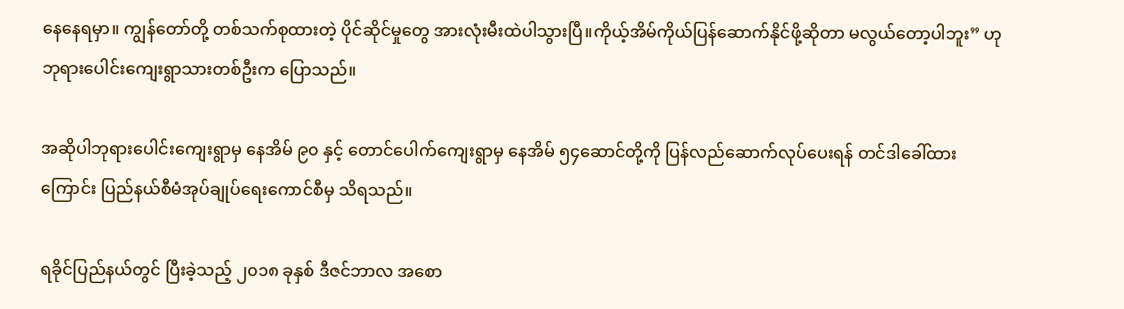နေနေရမှာ။ ကျွန်တော်တို့ တစ်သက်စုထားတဲ့ ပိုင်ဆိုင်မှုတွေ အားလုံးမီးထဲပါသွားပြီ။ကိုယ့်အိမ်ကိုယ်ပြန်ဆောက်နိုင်ဖို့ဆိုတာ မလွယ်တော့ပါဘူး” ဟု ဘုရားပေါင်းကျေးရွာသားတစ်ဦးက ပြောသည်။

အဆိုပါဘုရားပေါင်းကျေးရွာမှ နေအိမ် ၉၀ နှင့် တောင်ပေါက်ကျေးရွာမှ နေအိမ် ၅၄ဆောင်တို့ကို ပြန်လည်ဆောက်လုပ်ပေးရန် တင်ဒါခေါ်ထားကြောင်း ပြည်နယ်စီမံအုပ်ချုပ်ရေးကောင်စီမှ သိရသည်။

ရခိုင်ပြည်နယ်တွင် ပြီးခဲ့သည့် ၂၀၁၈ ခုနှစ် ဒီဇင်ဘာလ အစော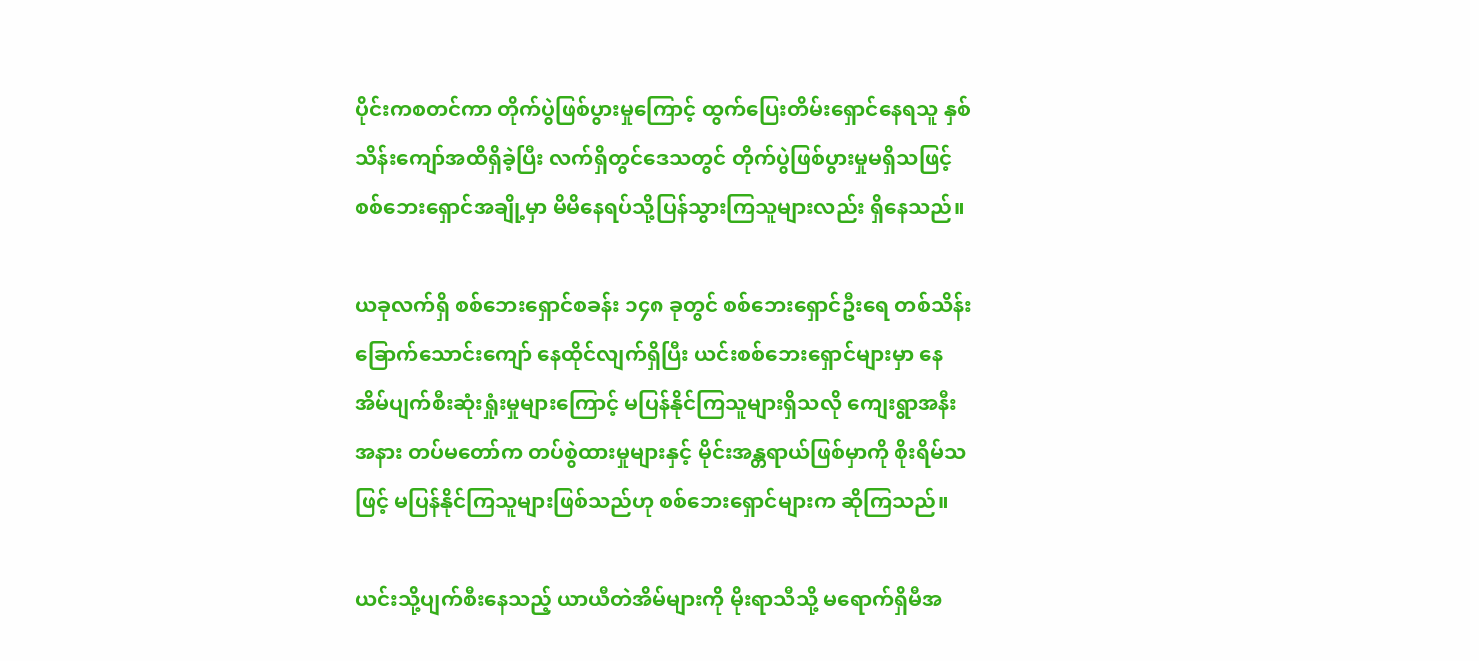ပိုင်းကစတင်ကာ တိုက်ပွဲဖြစ်ပွားမှုကြောင့် ထွက်ပြေးတိမ်းရှောင်နေရသူ နှစ်သိန်းကျော်အထိရှိခဲ့ပြီး လက်ရှိတွင်ဒေသတွင် တိုက်ပွဲဖြစ်ပွားမှုမရှိသဖြင့် စစ်ဘေးရှောင်အချို့မှာ မိမိနေရပ်သို့ပြန်သွားကြသူများလည်း ရှိနေသည်။

ယခုလက်ရှိ စစ်ဘေးရှောင်စခန်း ၁၄၈ ခုတွင် စစ်ဘေးရှောင်ဦးရေ တစ်သိန်းခြောက်သောင်းကျော် နေထိုင်လျက်ရှိပြီး ယင်းစစ်ဘေးရှောင်များမှာ နေအိမ်ပျက်စီးဆုံးရှုံးမှုများကြောင့် မပြန်နိုင်ကြသူများရှိသလို ကျေးရွာအနီးအနား တပ်မတော်က တပ်စွဲထားမှုများနှင့် မိုင်းအန္တရာယ်ဖြစ်မှာကို စိုးရိမ်သဖြင့် မပြန်နိုင်ကြသူများဖြစ်သည်ဟု စစ်ဘေးရှောင်များက ဆိုကြသည်။

ယင်းသို့ပျက်စီးနေသည့် ယာယီတဲအိမ်များကို မိုးရာသီသို့ မရောက်ရှိမီအ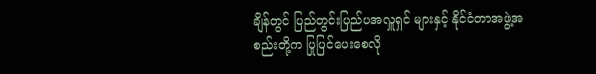ချိန်တွင် ပြည်တွင်းပြည်ပအလှူရှင် များနှင့် နိုင်ငံတာအဖွဲ့အစည်းတို့က ပြုပြင်ပေးစေလို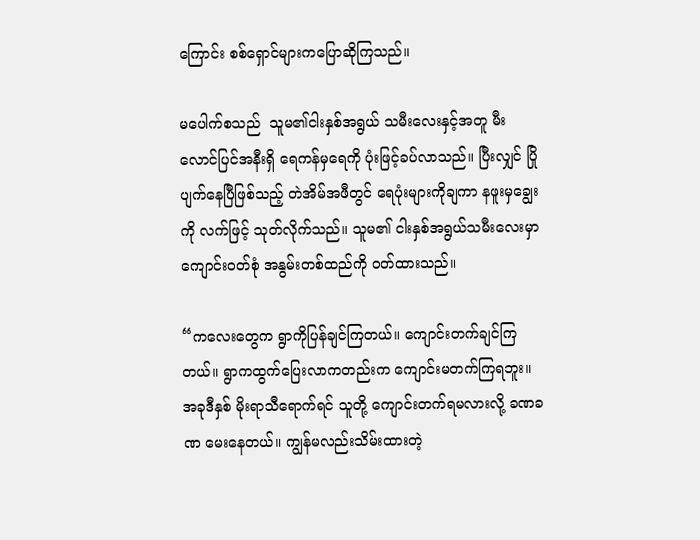ကြောင်း စစ်ရှောင်များကပြောဆိုကြသည်။

မပေါက်စသည်  သူမ၏ငါးနှစ်အရွယ် သမီးလေးနှင့်အတူ မီးလောင်ပြင်အနီးရှိ ရေကန်မှရေကို ပုံးဖြင့်ခပ်လာသည်။ ပြီးလျှင် ပြိုပျက်နေပြီဖြစ်သည့် တဲအိမ်အဖီတွင် ရေပုံးများကိုချကာ နဖူးမှချွေးကို လက်ဖြင့် သုတ်လိုက်သည်။ သူမ၏ ငါးနှစ်အရွယ်သမီးလေးမှာ ကျောင်းဝတ်စုံ အနွမ်းတစ်ထည်ကို ဝတ်ထားသည်။

“ကလေးတွေက ရွာကိုပြန်ချင်ကြတယ်။ ကျောင်းတက်ချင်ကြတယ်။ ရွာကထွက်ပြေးလာကတည်းက ကျောင်းမတက်ကြရဘူး။ အခုဒီနှစ် မိုးရာသီရောက်ရင် သူတို့ ကျောင်းတက်ရမလားလို့ ခဏခဏ မေးနေတယ်။ ကျွန်မလည်းသိမ်းထားတဲ့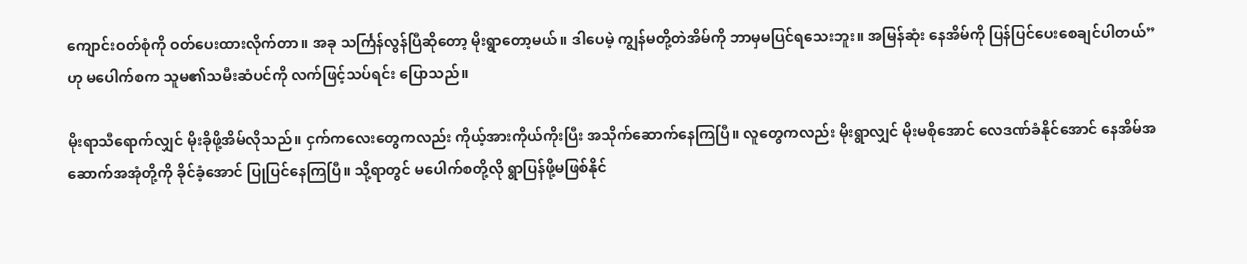ကျောင်းဝတ်စုံကို ဝတ်ပေးထားလိုက်တာ။ အခု သင်္ကြန်လွန်ပြီဆိုတော့ မိုးရွာတော့မယ်။ ဒါပေမဲ့ ကျွန်မတို့တဲအိမ်ကို ဘာမှမပြင်ရသေးဘူး။ အမြန်ဆုံး နေအိမ်ကို ပြန်ပြင်ပေးစေချင်ပါတယ်” ဟု မပေါက်စက သူမ၏သမီးဆံပင်ကို လက်ဖြင့်သပ်ရင်း ပြောသည်။

မိုးရာသီရောက်လျှင် မိုးခိုဖို့အိမ်လိုသည်။ ငှက်ကလေးတွေကလည်း ကိုယ့်အားကိုယ်ကိုးပြီး အသိုက်ဆောက်နေကြပြီ။ လူတွေကလည်း မိုးရွာလျှင် မိုးမစိုအောင် လေဒဏ်ခံနိုင်အောင် နေအိမ်အဆောက်အအုံတို့ကို ခိုင်ခံ့အောင် ပြုပြင်နေကြပြီ။ သို့ရာတွင် မပေါက်စတို့လို ရွာပြန်ဖို့မဖြစ်နိုင်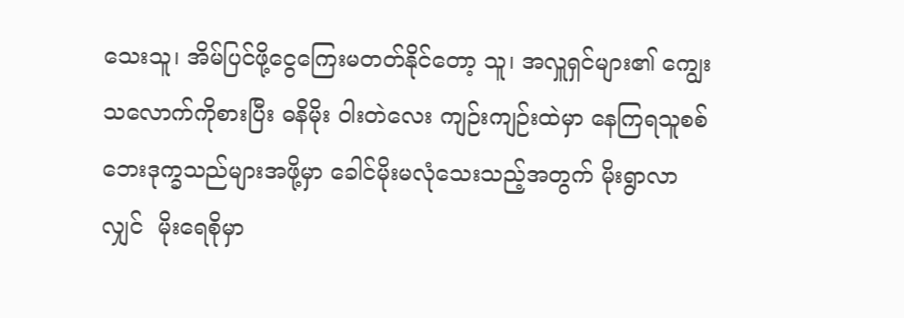သေးသူ၊ အိမ်ပြင်ဖို့ငွေကြေးမတတ်နိုင်တော့ သူ၊ အလှူရှင်များ၏ ကျွေးသလောက်ကိုစားပြီး ဓနိမိုး ၀ါးတဲလေး ကျဉ်းကျဉ်းထဲမှာ နေကြရသူစစ်ဘေးဒုက္ခသည်များအဖို့မှာ ခေါင်မိုးမလုံသေးသည့်အတွက် မိုးရွာလာလျှင်  မိုးရေစိုမှာ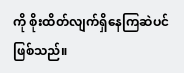ကို စိုးထိတ်လျက်ရှိနေကြဆဲပင် ဖြစ်သည်။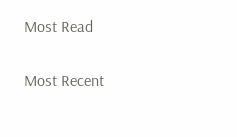Most Read

Most Recent